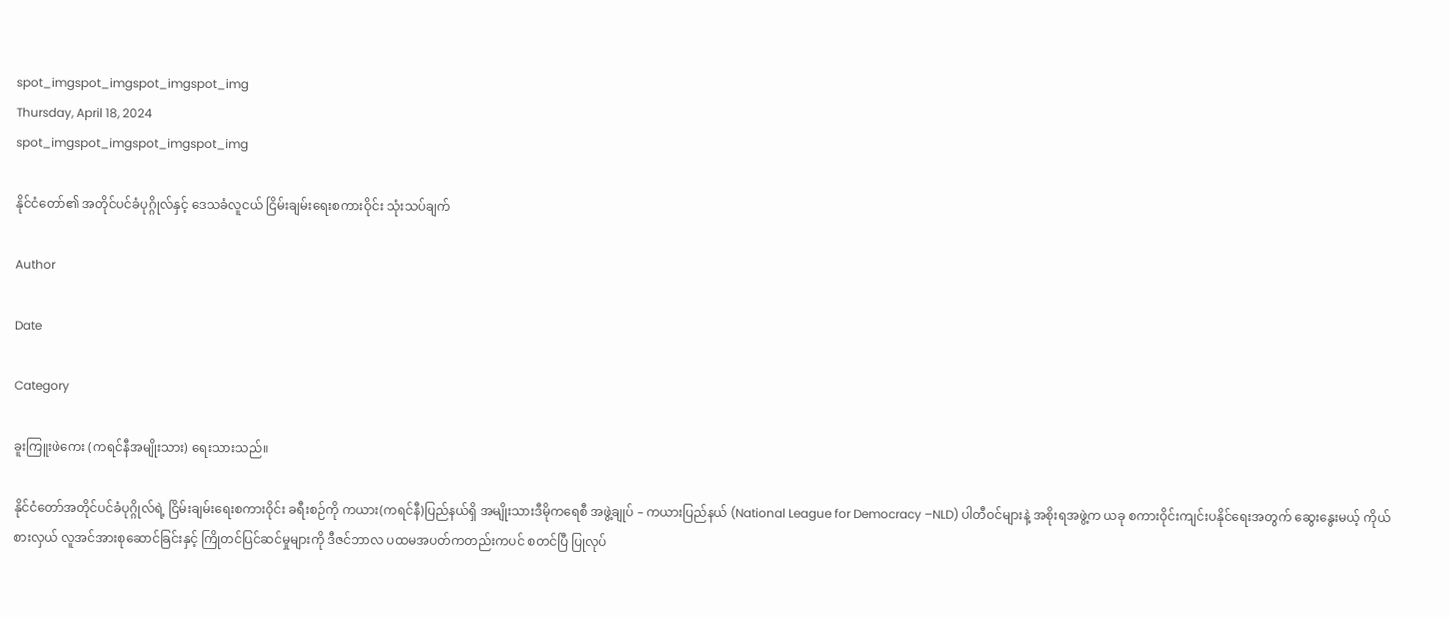spot_imgspot_imgspot_imgspot_img
Thursday, April 18, 2024
spot_imgspot_imgspot_imgspot_img

နိုင်ငံတော်၏ အတိုင်ပင်ခံပုဂ္ဂိုလ်နှင့် ဒေသခံလူငယ် ငြိမ်းချမ်းရေးစကားဝိုင်း သုံးသပ်ချက်

Author

Date

Category

ခူးကြူးဖဲကေး (ကရင်နီအမျိုးသား) ရေးသားသည်။

နိုင်ငံတော်အတိုင်ပင်ခံပုဂ္ဂိုလ်ရဲ့ ငြိမ်းချမ်းရေးစကားဝိုင်း ခရီးစဉ်ကို ကယား(ကရင်နီ)ပြည်နယ်ရှိ အမျိုးသားဒီမိုကရေစီ အဖွဲ့ချုပ် – ကယားပြည်နယ် (National League for Democracy –NLD) ပါတီဝင်များနဲ့ အစိုးရအဖွဲ့က ယခု စကားဝိုင်းကျင်းပနိုင်ရေးအတွက် ဆွေးနွေးမယ့် ကိုယ်စားလှယ် လူအင်အားစုဆောင်ခြင်းနှင့် ကြိုတင်ပြင်ဆင်မှုများကို ဒီဇင်ဘာလ ပထမအပတ်ကတည်းကပင် စတင်ပြီ ပြုလုပ်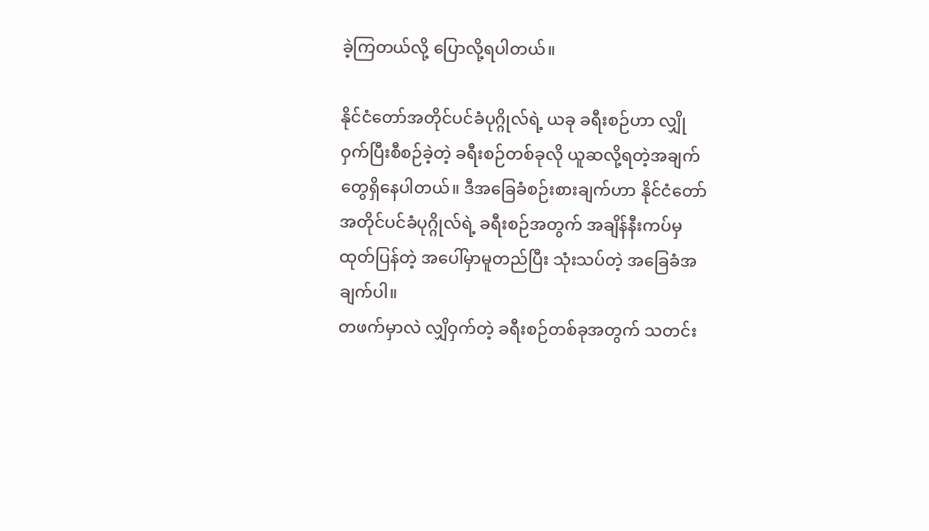ခဲ့ကြတယ်လို့ ပြောလို့ရပါတယ်။

နိုင်ငံတော်အတိုင်ပင်ခံပုဂ္ဂိုလ်ရဲ့ ယခု ခရီးစဉ်ဟာ လျှိုဝှက်ပြီးစီစဉ်ခဲ့တဲ့ ခရီးစဉ်တစ်ခုလို ယူဆလို့ရတဲ့အချက်တွေရှိနေပါတယ်။ ဒီအခြေခံစဉ်းစားချက်ဟာ နိုင်ငံတော်အတိုင်ပင်ခံပုဂ္ဂိုလ်ရဲ့ ခရီးစဉ်အတွက် အချိန်နီးကပ်မှ ထုတ်ပြန်တဲ့ အပေါ်မှာမူတည်ပြီး သုံးသပ်တဲ့ အခြေခံအချက်ပါ။
တဖက်မှာလဲ လျှိဝှက်တဲ့ ခရီးစဉ်တစ်ခုအတွက် သတင်း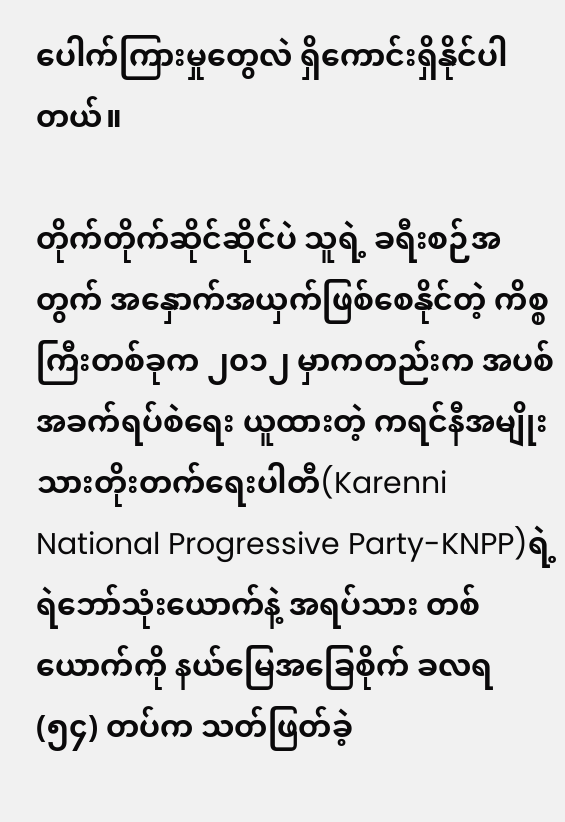ပေါက်ကြားမှုတွေလဲ ရှိကောင်းရှိနိုင်ပါတယ်။

တိုက်တိုက်ဆိုင်ဆိုင်ပဲ သူရဲ့ ခရီးစဉ်အတွက် အနှောက်အယှက်ဖြစ်စေနိုင်တဲ့ ကိစ္စကြီးတစ်ခုက ၂၀၁၂ မှာကတည်းက အပစ်အခက်ရပ်စဲရေး ယူထားတဲ့ ကရင်နီအမျိုးသားတိုးတက်ရေးပါတီ(Karenni National Progressive Party-KNPP)ရဲ့ ရဲဘော်သုံးယောက်နဲ့ အရပ်သား တစ်ယောက်ကို နယ်မြေအခြေစိုက် ခလရ (၅၄) တပ်က သတ်ဖြတ်ခဲ့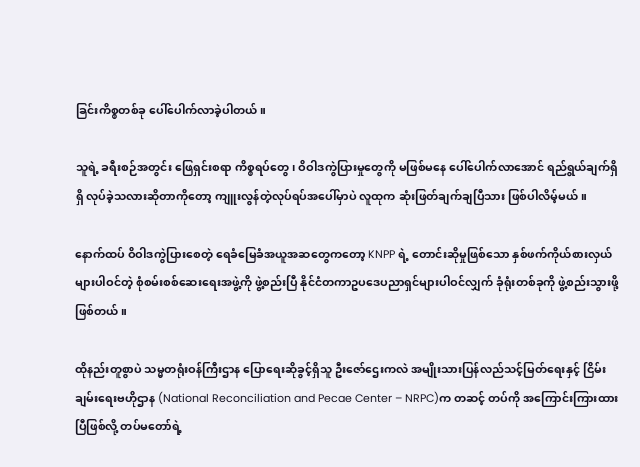ခြင်းကိစ္စတစ်ခု ပေါ်ပေါက်လာခဲ့ပါတယ်။

သူရဲ့ ခရီးစဉ်အတွင်း ဖြေရှင်းစရာ ကိစ္စရပ်တွေ၊ ဝိဝါဒကွဲပြားမှုတွေကို မဖြစ်မနေ ပေါ်ပေါက်လာအောင် ရည်ရွယ်ချက်ရှိရှိ လုပ်ခဲ့သလားဆိုတာကိုတော့ ကျူးလွန်တဲ့လုပ်ရပ်အပေါ်မှာပဲ လူထုက ဆုံးဖြတ်ချက်ချပြီသား ဖြစ်ပါလိမ့်မယ်။

နောက်ထပ် ဝိဝါဒကွဲပြားစေတဲ့ ရေခံမြေခံအယူအဆတွေကတော့ KNPP ရဲ့ တောင်းဆိုမှုဖြစ်သော နှစ်ဖက်ကိုယ်စားလှယ်များပါဝင်တဲ့ စုံစမ်းစစ်ဆေးရေးအဖွဲ့ကို ဖွဲ့စည်းပြီ နိုင်ငံတကာဥပဒေပညာရှင်များပါဝင်လျှက် ခုံရုံးတစ်ခုကို ဖွဲ့စည်းသွားဖို့ ဖြစ်တယ်။

ထိုနည်းတူစွာပဲ သမ္မတရုံးဝန်ကြီးဌာန ပြောရေးဆိုခွင့်ရှိသူ ဦးဇော်ဌေးကလဲ အမျိုးသားပြန်လည်သင့်မြတ်ရေးနှင့် ငြိမ်းချမ်းရေးဗဟိုဌာန (National Reconciliation and Pecae Center – NRPC)က တဆင့် တပ်ကို အကြောင်းကြားထားပြီဖြစ်လို့ တပ်မတော်ရဲ့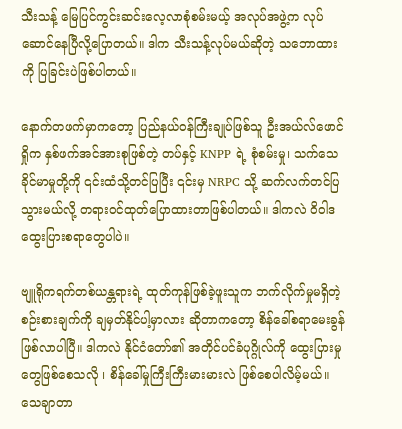သီးသန့် မြေပြင်ကွင်းဆင်းလေ့လာစုံစမ်းမယ့် အလုပ်အဖွဲ့က လုပ်ဆောင်နေပြီလို့ပြောတယ်။ ဒါက သီးသန့်လုပ်မယ်ဆိုတဲ့ သဘောထားကို ပြခြင်းပဲဖြစ်ပါတယ်။

နောက်တဖက်မှာကတော့ ပြည်နယ်ဝန်ကြီးချုပ်ဖြစ်သူ ဦးအယ်လ်ဖောင်ရှိုက နှစ်ဖက်အင်အားစုဖြစ်တဲ့ တပ်နှင့် KNPP ရဲ့ စုံစမ်းမှု၊ သက်သေခိုင်မာမှုတို့ကို ၎င်းထံသို့တင်ပြပြီး ၎င်းမှ NRPC သို့ ဆက်လက်တင်ပြသွားမယ်လို့ တရားဝင်ထုတ်ပြောထားတာဖြစ်ပါတယ်။ ဒါကလဲ ဝိဝါဒ ထွေးပြားစရာတွေပါပဲ။

ဗျူရိုကရက်တစ်ယန္တရားရဲ့ ထုတ်ကုန်ဖြစ်ခဲ့ဖူးသူက ဘက်လိုက်မှုမရှိတဲ့ စဉ်းစားချက်ကို ချမှတ်နိုင်ပါ့မှာလား ဆိုတာကတော့ စိန်ခေါ်စရာမေးခွန်ဖြစ်လာပါပြီ။ ဒါကလဲ နိုင်ငံတော်၏ အတိုင်ပင်ခံပုဂ္ဂိုလ်ကို ထွေးပြားမှုတွေဖြစ်စေသလို ၊ စိန်ခေါ်မှုကြီးကြီးမားမားလဲ ဖြစ်စေပါလိမ့်မယ်။ သေချာတာ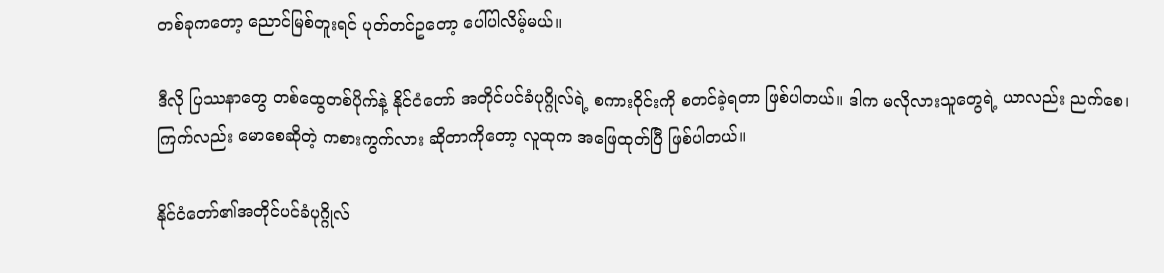တစ်ခုကတော့ ညောင်မြစ်တူးရင် ပုတ်တင်ဥတော့ ပေါ်ပါလိမ့်မယ်။

ဒီလို ပြဿနာတွေ တစ်ထွေတစ်ပိုက်နဲ့ နိုင်ငံတော် အတိုင်ပင်ခံပုဂ္ဂိုလ်ရဲ့ စကားဝိုင်းကို စတင်ခဲ့ရတာ ဖြစ်ပါတယ်။ ဒါက မလိုလားသူတွေရဲ့ ယာလည်း ညက်စေ၊ ကြက်လည်း မောစေဆိုတဲ့ ကစားကွက်လား ဆိုတာကိုတော့ လူထုက အဖြေထုတ်ပြီ ဖြစ်ပါတယ်။

နိုင်ငံတော်၏အတိုင်ပင်ခံပုဂ္ဂိုလ်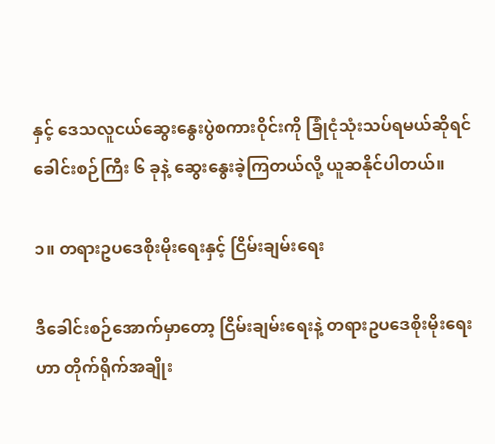နှင့် ဒေသလူငယ်ဆွေးနွေးပွဲစကားဝိုင်းကို ခြုံငုံသုံးသပ်ရမယ်ဆိုရင် ခေါင်းစဉ်ကြီး ၆ ခုနဲ့ ဆွေးနွေးခဲ့ကြတယ်လို့ ယူဆနိုင်ပါတယ်။

၁။ တရားဥပဒေစိုးမိုးရေးနှင့် ငြိမ်းချမ်းရေး

ဒီခေါင်းစဉ်အောက်မှာတော့ ငြိမ်းချမ်းရေးနဲ့ တရားဥပဒေစိုးမိုးရေးဟာ တိုက်ရိုက်အချိုး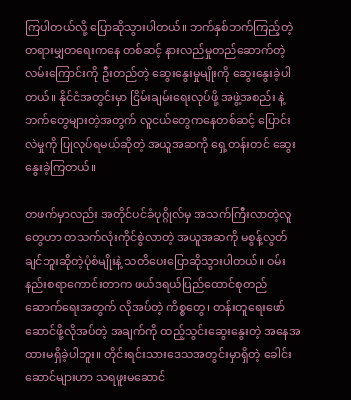ကြပါတယ်လို့ ပြောဆိုသွားပါတယ်။ ဘက်နှစ်ဘက်ကြည့်တဲ့ တရားမျှတရေးကနေ တစ်ဆင့် နားလည်မှုတည်ဆောက်တဲ့ လမ်းကြောင်းကို ဦးတည်တဲ့ ဆွေးနွေးမှုမျိုးကို ဆွေးနွေးခဲ့ပါတယ်။ နိုင်ငံအတွင်းမှာ ငြိမ်းချမ်းရေးလုပ်ဖို့ အဖွဲ့အစည်း နဲ့ ဘက်တွေများတဲ့အတွက် လူငယ်တွေကနေတစ်ဆင့် ပြောင်းလဲမှုကို ပြုလုပ်ရမယ်ဆိုတဲ့ အယူအဆကို ရှေ့တန်းတင် ဆွေးနွေးခဲ့ကြတယ်။

တဖက်မှာလည်း အတိုင်ပင်ခံပုဂ္ဂိုလ်မှ အသက်ကြီးလာတဲ့လူတွေဟာ တသက်လုံးကိုင်စွဲလာတဲ့ အယူအဆကို မစွန့်လွတ်ချင်ဘူးဆိုတဲ့ပုံစံမျိုးနဲ့ သတိပေးပြောဆိုသွားပါတယ်။ ဝမ်းနည်းစရာကောင်းတာက ဖယ်ဒရယ်ပြည်ထောင်စုတည်ဆောက်ရေးအတွက် လိုအပ်တဲ့ ကိစ္စတွေ၊ တန်းတူရေးဖော်ဆောင်ဖို့လိုအပ်တဲ့ အချက်ကို ထည့်သွင်းဆွေးနွေးတဲ့ အနေအထားမရှိခဲ့ပါဘူး။ တိုင်းရင်းသားဒေသအတွင်းမှာရှိတဲ့ ခေါင်းဆောင်များဟာ သရဖူးမဆောင်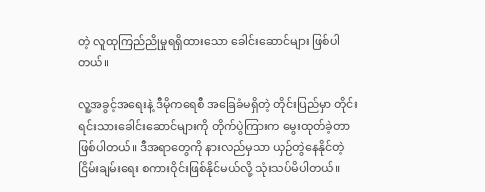တဲ့ လူထုကြည်ညိုမှုရရှိထားသော ခေါင်းဆောင်များ ဖြစ်ပါတယ်။

လူ့အခွင့်အရေးနဲ့ ဒီမိုကရေစီ အခြေခံမရှိတဲ့ တိုင်းပြည်မှာ တိုင်းရင်းသားခေါင်းဆောင်များကို တိုက်ပွဲကြားက မွေးထုတ်ခဲ့တာ ဖြစ်ပါတယ်။ ဒီအရာတွေကို နားလည်မှသာ ယှဉ်တွဲနေနိုင်တဲ့ ငြိမ်းချမ်းရေး စကားဝိုင်းဖြစ်နိုင်မယ်လို့ သုံးသပ်မိပါတယ်။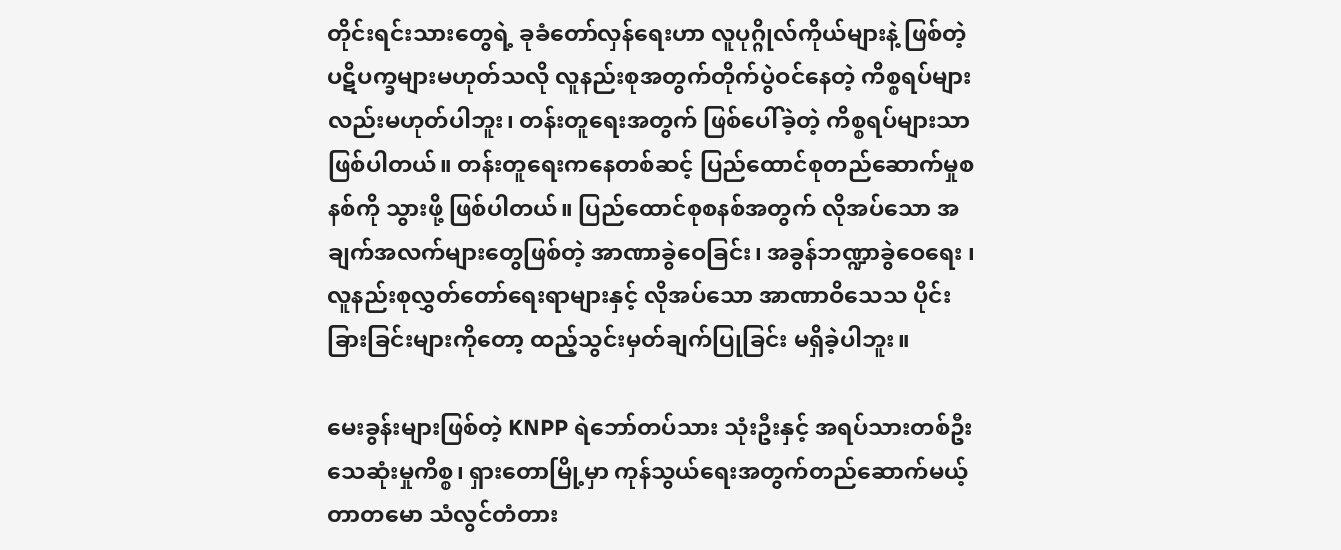တိုင်းရင်းသားတွေရဲ့ ခုခံတော်လှန်ရေးဟာ လူပုဂ္ဂိုလ်ကိုယ်များနဲ့ ဖြစ်တဲ့ ပဋိပက္ခများမဟုတ်သလို လူနည်းစုအတွက်တိုက်ပွဲဝင်နေတဲ့ ကိစ္စရပ်များလည်းမဟုတ်ပါဘူး၊ တန်းတူရေးအတွက် ဖြစ်ပေါ်ခဲ့တဲ့ ကိစ္စရပ်များသာဖြစ်ပါတယ်။ တန်းတူရေးကနေတစ်ဆင့် ပြည်ထောင်စုတည်ဆောက်မှုစနစ်ကို သွားဖို့ ဖြစ်ပါတယ်။ ပြည်ထောင်စုစနစ်အတွက် လိုအပ်သော အချက်အလက်များတွေဖြစ်တဲ့ အာဏာခွဲဝေခြင်း၊ အခွန်ဘဏ္ဍာခွဲဝေရေး ၊ လူနည်းစုလွှတ်တော်ရေးရာများနှင့် လိုအပ်သော အာဏာဝိသေသ ပိုင်းခြားခြင်းများကိုတော့ ထည့်သွင်းမှတ်ချက်ပြုခြင်း မရှိခဲ့ပါဘူး။

မေးခွန်းများဖြစ်တဲ့ KNPP ရဲဘော်တပ်သား သုံးဦးနှင့် အရပ်သားတစ်ဦးသေဆုံးမှုကိစ္စ၊ ရှားတောမြို့မှာ ကုန်သွယ်ရေးအတွက်တည်ဆောက်မယ့် တာတမော သံလွင်တံတား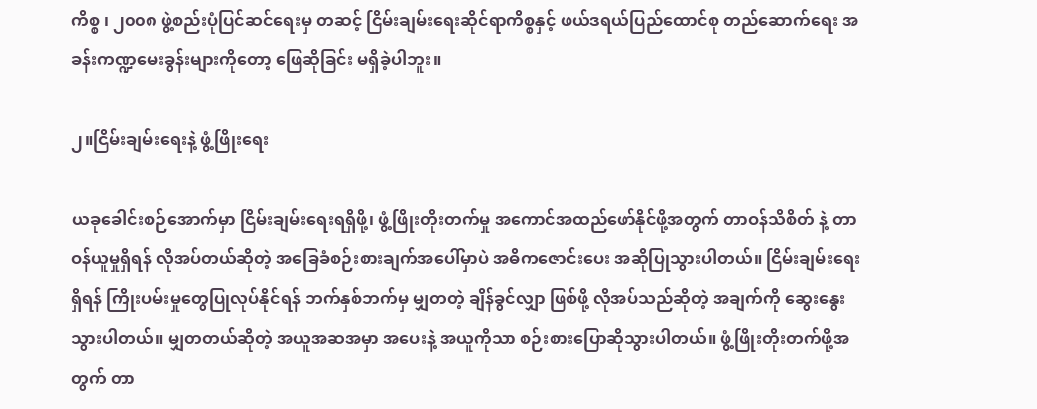ကိစ္စ ၊ ၂၀၀၈ ဖွဲ့စည်းပုံပြင်ဆင်ရေးမှ တဆင့် ငြိမ်းချမ်းရေးဆိုင်ရာကိစ္စနှင့် ဖယ်ဒရယ်ပြည်ထောင်စု တည်ဆောက်ရေး အခန်းကဏ္ဍမေးခွန်းများကိုတော့ ဖြေဆိုခြင်း မရှိခဲ့ပါဘူး။

၂။ငြိမ်းချမ်းရေးနဲ့ ဖွံ့ဖြိုးရေး

ယခုခေါင်းစဉ်အောက်မှာ ငြိမ်းချမ်းရေးရရှိဖို့၊ ဖွံ့ဖြိုးတိုးတက်မှု အကောင်အထည်ဖော်နိုင်ဖို့အတွက် တာဝန်သိစိတ် နဲ့ တာဝန်ယူမှုရှိရန် လိုအပ်တယ်ဆိုတဲ့ အခြေခံစဉ်းစားချက်အပေါ်မှာပဲ အဓိကဇောင်းပေး အဆိုပြုသွားပါတယ်။ ငြိမ်းချမ်းရေးရှိရန် ကြိုးပမ်းမှုတွေပြုလုပ်နိုင်ရန် ဘက်နှစ်ဘက်မှ မျှတတဲ့ ချိန်ခွင်လျှာ ဖြစ်ဖို့ လိုအပ်သည်ဆိုတဲ့ အချက်ကို ဆွေးနွေးသွားပါတယ်။ မျှတတယ်ဆိုတဲ့ အယူအဆအမှာ အပေးနဲ့ အယူကိုသာ စဉ်းစားပြောဆိုသွားပါတယ်။ ဖွံ့ဖြိုးတိုးတက်ဖို့အတွက် တာ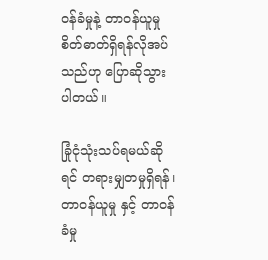ဝန်ခံမှုနဲ့ တာဝန်ယူမှု စိတ်ဓာတ်ရှိရန်လိုအပ်သည်ဟု ပြောဆိုသွားပါတယ်။

ခြုံငုံသုံးသပ်ရမယ်ဆိုရင် တရားမျှတမှုရှိရန်၊ တာဝန်ယူမှု နှင့် တာဝန်ခံမှု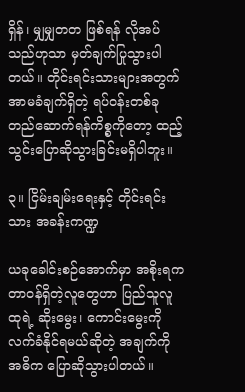ရှိန်၊ မျှမျှတတ ဖြစ်ရန် လိုအပ်သည်ဟုသာ မှတ်ချက်ပြုသွားပါတယ်။ တိုင်းရင်းသားများအတွက် အာမခံချက်ရှိတဲ့ ရပ်ဝန်းတစ်ခုတည်ဆောက်ရန်ကိစ္စကိုတော့ ထည့်သွင်းပြောဆိုသွားခြင်းမရှိပါဘူး။

၃။ ငြိမ်းချမ်းရေးနှင့် တိုင်းရင်းသား အခန်းကဏ္ဍ

ယခုခေါင်းစဉ်အောက်မှာ အစိုးရက တာဝန်ရှိတဲ့လူတွေဟာ ပြည်သူလူထုရဲ့ ဆိုးမွေး၊ ကောင်းမွေးကို လက်ခံနိုင်ရမယ်ဆိုတဲ့ အချက်ကို အဓိက ပြောဆိုသွားပါတယ်။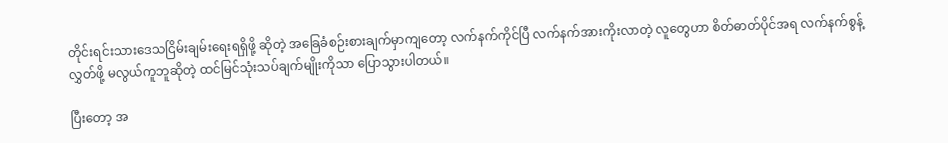တိုင်းရင်းသားဒေသငြိမ်းချမ်းရေးရရှိဖို့ ဆိုတဲ့ အခြေခံစဉ်းစားချက်မှာကျတော့ လက်နက်ကိုင်ပြီ လက်နက်အားကိုးလာတဲ့ လူတွေဟာ စိတ်ဓာတ်ပိုင်အရ လက်နက်စွန့်လွှတ်ဖို့ မလွယ်ကူဘူဆိုတဲ့ ထင်မြင်သုံးသပ်ချက်မျိုးကိုသာ ပြောသွားပါတယ်။

ပြီးတော့ အ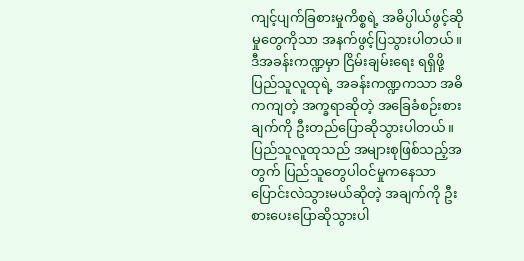ကျင့်ပျက်ခြစားမှုကိစ္စရဲ့ အဓိပ္ပါယ်ဖွင့်ဆိုမှုတွေကိုသာ အနက်ဖွင့်ပြသွားပါတယ်။ ဒီအခန်းကဏ္ဍမှာ ငြိမ်းချမ်းရေး ရရှိဖို့ ပြည်သူလူထုရဲ့ အခန်းကဏ္ဍကသာ အဓိကကျတဲ့ အက္ခရာဆိုတဲ့ အခြေခံစဉ်းစားချက်ကို ဦးတည်ပြောဆိုသွားပါတယ်။ ပြည်သူလူထုသည် အများစုဖြစ်သည့်အတွက် ပြည်သူတွေပါဝင်မှုကနေသာ ပြောင်းလဲသွားမယ်ဆိုတဲ့ အချက်ကို ဦးစားပေးပြောဆိုသွားပါ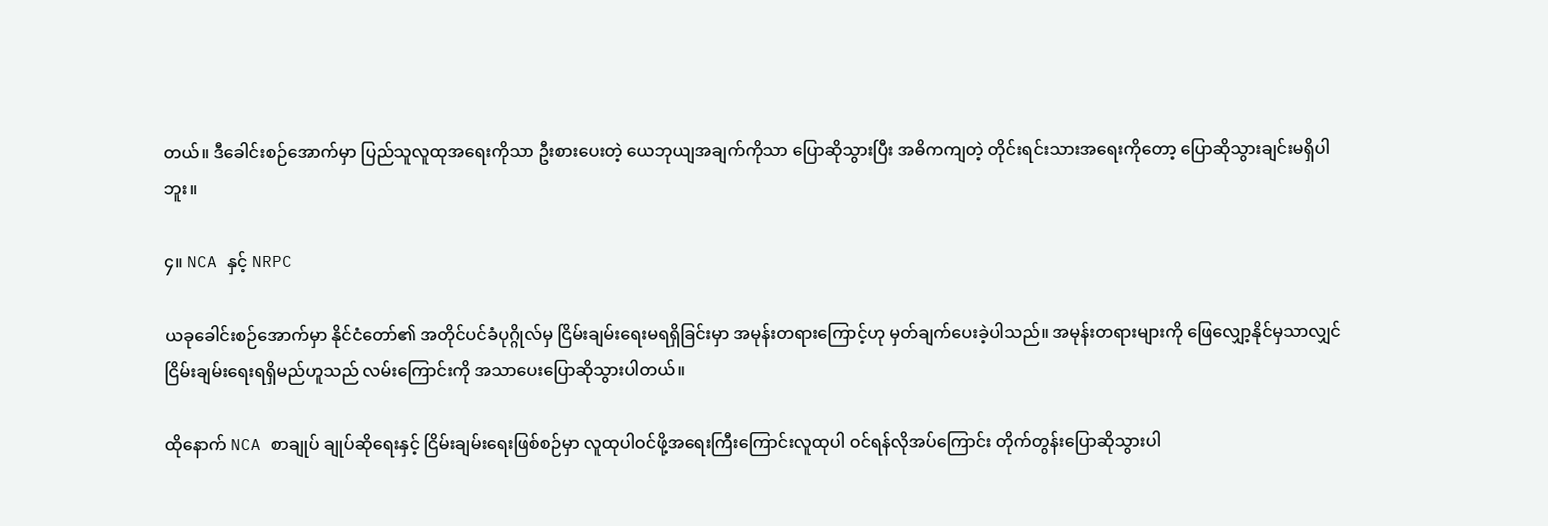တယ်။ ဒီခေါင်းစဉ်အောက်မှာ ပြည်သူလူထုအရေးကိုသာ ဦးစားပေးတဲ့ ယေဘုယျအချက်ကိုသာ ပြောဆိုသွားပြီး အဓိကကျတဲ့ တိုင်းရင်းသားအရေးကိုတော့ ပြောဆိုသွားချင်းမရှိပါဘူး။

၄။ NCA နှင့် NRPC

ယခုခေါင်းစဉ်အောက်မှာ နိုင်ငံတော်၏ အတိုင်ပင်ခံပုဂ္ဂိုလ်မှ ငြိမ်းချမ်းရေးမရရှိခြင်းမှာ အမုန်းတရားကြောင့်ဟု မှတ်ချက်ပေးခဲ့ပါသည်။ အမုန်းတရားများကို ဖြေလျှော့နိုင်မှသာလျှင် ငြိမ်းချမ်းရေးရရှိမည်ဟူသည် လမ်းကြောင်းကို အသာပေးပြောဆိုသွားပါတယ်။

ထိုနောက် NCA စာချုပ် ချုပ်ဆိုရေးနှင့် ငြိမ်းချမ်းရေးဖြစ်စဉ်မှာ လူထုပါဝင်ဖို့အရေးကြီးကြောင်းလူထုပါ ဝင်ရန်လိုအပ်ကြောင်း တိုက်တွန်းပြောဆိုသွားပါ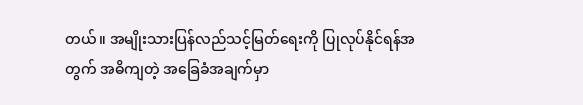တယ်။ အမျိုးသားပြန်လည်သင့်မြတ်ရေးကို ပြုလုပ်နိုင်ရန်အတွက် အဓိကျတဲ့ အခြေခံအချက်မှာ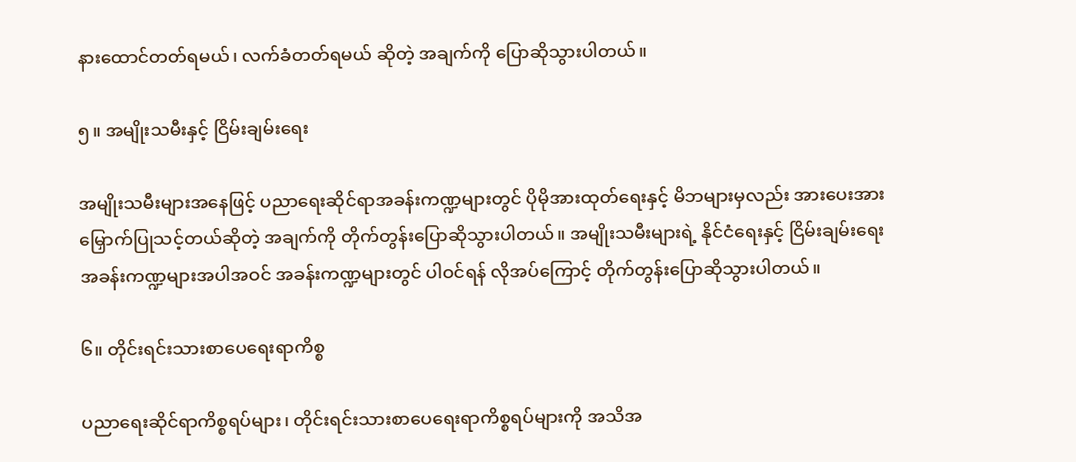နားထောင်တတ်ရမယ်၊ လက်ခံတတ်ရမယ် ဆိုတဲ့ အချက်ကို ပြောဆိုသွားပါတယ်။

၅။ အမျိုးသမီးနှင့် ငြိမ်းချမ်းရေး

အမျိုးသမီးများအနေဖြင့် ပညာရေးဆိုင်ရာအခန်းကဏ္ဍများတွင် ပိုမိုအားထုတ်ရေးနှင့် မိဘများမှလည်း အားပေးအားမြှောက်ပြုသင့်တယ်ဆိုတဲ့ အချက်ကို တိုက်တွန်းပြောဆိုသွားပါတယ်။ အမျိုးသမီးများရဲ့ နိုင်ငံရေးနှင့် ငြိမ်းချမ်းရေးအခန်းကဏ္ဍများအပါအဝင် အခန်းကဏ္ဍများတွင် ပါဝင်ရန် လိုအပ်ကြောင့် တိုက်တွန်းပြောဆိုသွားပါတယ်။

၆။ တိုင်းရင်းသားစာပေရေးရာကိစ္စ

ပညာရေးဆိုင်ရာကိစ္စရပ်များ၊ တိုင်းရင်းသားစာပေရေးရာကိစ္စရပ်များကို အသိအ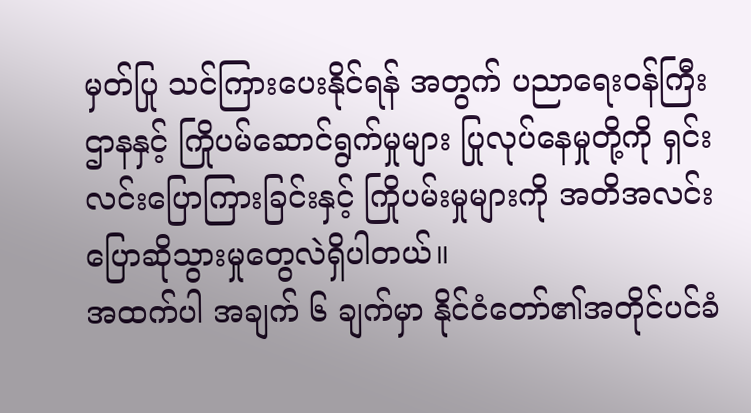မှတ်ပြု သင်ကြားပေးနိုင်ရန် အတွက် ပညာရေးဝန်ကြီးဌာနနှင့် ကြိုပမ်ဆောင်ရွက်မှုများ ပြုလုပ်နေမှုတို့ကို ရှင်းလင်းပြောကြားခြင်းနှင့် ကြိုပမ်းမှုများကို အတိအလင်းပြောဆိုသွားမှုတွေလဲရှိပါတယ်။
အထက်ပါ အချက် ၆ ချက်မှာ နိုင်ငံတော်၏အတိုင်ပင်ခံ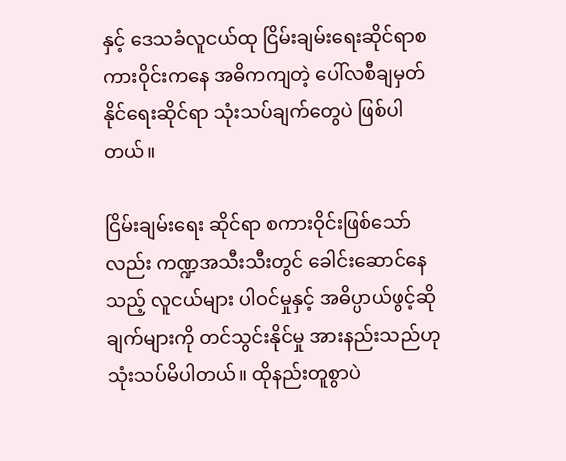နှင့် ဒေသခံလူငယ်ထု ငြိမ်းချမ်းရေးဆိုင်ရာစကားဝိုင်းကနေ အဓိကကျတဲ့ ပေါ်လစီချမှတ်နိုင်ရေးဆိုင်ရာ သုံးသပ်ချက်တွေပဲ ဖြစ်ပါတယ်။

ငြိမ်းချမ်းရေး ဆိုင်ရာ စကားဝိုင်းဖြစ်သော်လည်း ကဏ္ဍအသီးသီးတွင် ခေါင်းဆောင်နေသည့် လူငယ်များ ပါဝင်မှုနှင့် အဓိပ္ပာယ်ဖွင့်ဆိုချက်များကို တင်သွင်းနိုင်မှု အားနည်းသည်ဟု သုံးသပ်မိပါတယ်။ ထိုနည်းတူစွာပဲ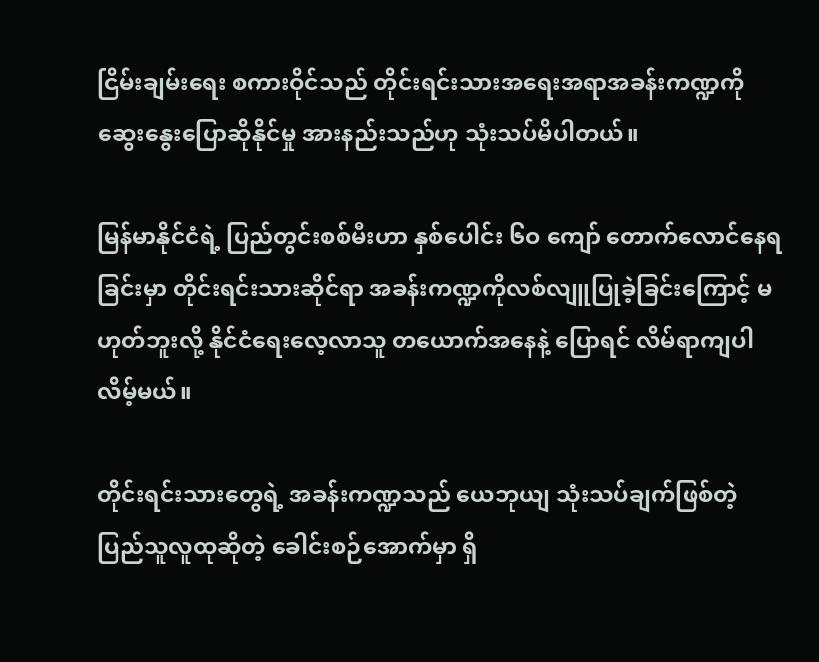ငြိမ်းချမ်းရေး စကားဝိုင်သည် တိုင်းရင်းသားအရေးအရာအခန်းကဏ္ဍကို ဆွေးနွေးပြောဆိုနိုင်မှု အားနည်းသည်ဟု သုံးသပ်မိပါတယ်။

မြန်မာနိုင်ငံရဲ့ ပြည်တွင်းစစ်မီးဟာ နှစ်ပေါင်း ၆ဝ ကျော် တောက်လောင်နေရခြင်းမှာ တိုင်းရင်းသားဆိုင်ရာ အခန်းကဏ္ဍကိုလစ်လျူပြုခဲ့ခြင်းကြောင့် မဟုတ်ဘူးလို့ နိုင်ငံရေးလေ့လာသူ တယောက်အနေနဲ့ ပြောရင် လိမ်ရာကျပါလိမ့်မယ်။

တိုင်းရင်းသားတွေရဲ့ အခန်းကဏ္ဍသည် ယေဘုယျ သုံးသပ်ချက်ဖြစ်တဲ့ ပြည်သူလူထုဆိုတဲ့ ခေါင်းစဉ်အောက်မှာ ရှိ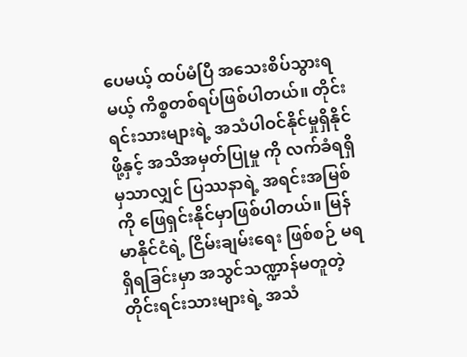ပေမယ့် ထပ်မံပြီ အသေးစိပ်သွားရမယ့် ကိစ္စတစ်ရပ်ဖြစ်ပါတယ်။ တိုင်းရင်းသားများရဲ့ အသံပါဝင်နိုင်မှုရှိနိုင်ဖို့နှင့် အသိအမှတ်ပြုမှု ကို လက်ခံရရှိမှသာလျှင် ပြဿနာရဲ့ အရင်းအမြစ်ကို ဖြေရှင်းနိုင်မှာဖြစ်ပါတယ်။ မြန်မာနိုင်ငံရဲ့ ငြိမ်းချမ်းရေး ဖြစ်စဉ် မရရှိရခြင်းမှာ အသွင်သဏ္ဍာန်မတူတဲ့ တိုင်းရင်းသားများရဲ့ အသံ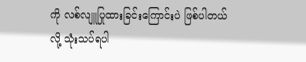ကို လစ်လျူပြုထားခြင်းကြောင်းပဲ ဖြစ်ပါတယ်လို့ သုံးသပ်ရပါ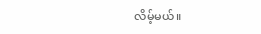လိမ့်မယ်။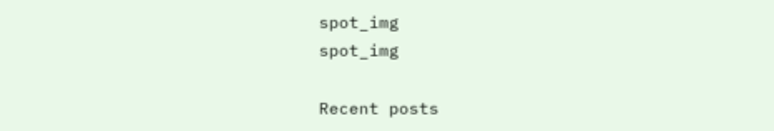spot_img
spot_img

Recent posts